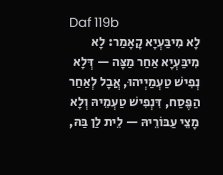Daf 119b
לָא מִיבַּעְיָא קָאָמַר: לָא מִיבַּעְיָא אַחַר מַצָּה — דְּלָא נְפִישׁ טַעְמַיְיהוּ, אֲבָל לְאַחַר הַפֶּסַח, דִּנְפִישׁ טַעְמֵיהּ וְלָא מָצֵי עַבּוֹרֵיהּ — לֵית לַן בַּהּ,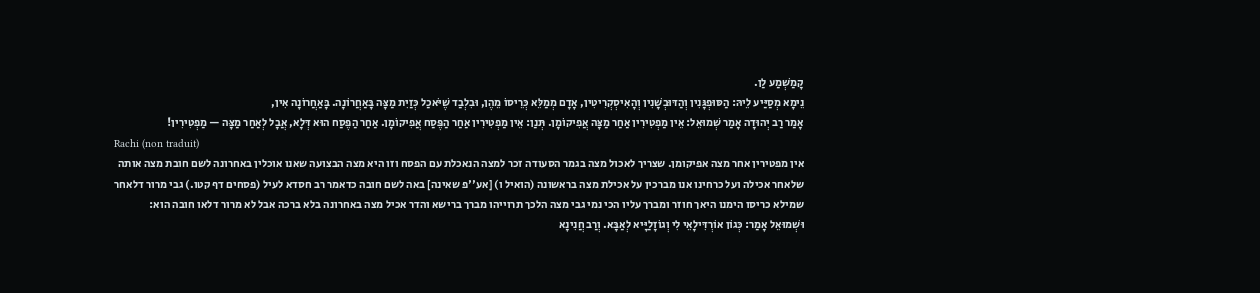קָמַשְׁמַע לַן.
נֵימָא מְסַיַּיע לֵיהּ: הַסּוּפְגָּנִין וְהַדּוּבְשָׁנִין וְהָאִיסְקְרִיטִין, אָדָם מְמַלֵּא כְּרֵיסוֹ מֵהֶן, וּבִלְבַד שֶׁיֹּאכַל כְּזַיִת מַצָּה בָּאַחֲרוֹנָה. בָּאַחֲרוֹנָה אִין,
אָמַר רַב יְהוּדָה אָמַר שְׁמוּאֵל: אֵין מַפְטִירִין אַחַר מַצָּה אֲפִיקוֹמָן. תְּנַן: אֵין מַפְטִירִין אַחַר הַפֶּסַח אֲפִיקוֹמָן. אַחַר הַפֶּסַח הוּא דְּלָא, אֲבָל לְאַחַר מַצָּה — מַפְטִירִין!
Rachi (non traduit)
אין מפטירין אחר מצה אפיקומן. שצריך לאכול מצה בגמר הסעודה זכר למצה הנאכלת עם הפסח וזו היא מצה הבצועה שאנו אוכלין באחרונה לשם חובת מצה אותה שלאחר אכילה ועל כרחינו אנו מברכין על אכילת מצה בראשונה (הואיל ו) [אע''פ שאינה] באה לשם חובה כדאמר רב חסדא לעיל (פסחים דף קטו.) גבי מרור דלאחר שמילא כריסו הימנו היאך חוזר ומברך עליו הכי נמי גבי מצה הלכך תרוייהו מברך ברישא והדר אכיל מצה באחרונה בלא ברכה אבל לא מרור דלאו חובה הוא:
וּשְׁמוּאֵל אָמַר: כְּגוֹן אוֹרְדִּילָאֵי לִי וְגוֹזָלַיָּיא לְאַבָּא. וְרַב חֲנִינָא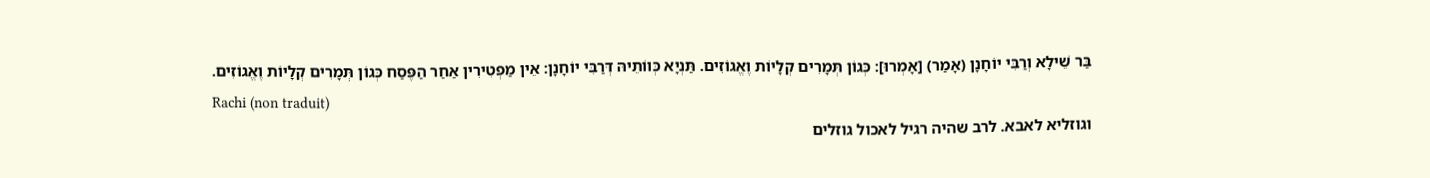בַּר שֵׁילָא וְרַבִּי יוֹחָנָן (אָמַר) [אָמְרוּ]: כְּגוֹן תְּמָרִים קְלָיוֹת וֶאֱגוֹזִים. תַּנְיָא כְּווֹתֵיהּ דְּרַבִּי יוֹחָנָן: אֵין מַפְטִירִין אַחַר הַפֶּסַח כְּגוֹן תְּמָרִים קְלָיוֹת וֶאֱגוֹזִים.
Rachi (non traduit)
וגוזליא לאבא. לרב שהיה רגיל לאכול גוזלים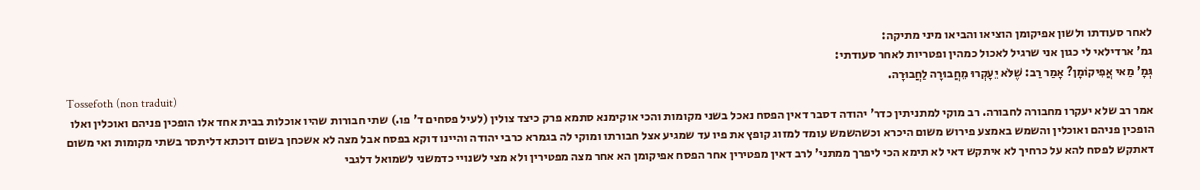לאחר סעודתו ולשון אפיקומן הוציאו והביאו מיני מתיקה:
גמ' ארדילאי לי כגון אני שרגיל לאכול כמהין ופטריות לאחר סעודתי:
גְּמָ' מַאי אֲפִיקוֹמָן? אָמַר רַב: שֶׁלֹּא יֵעָקְרוּ מֵחֲבוּרָה לַחֲבוּרָה.
Tossefoth (non traduit)
אמר רב שלא יעקרו מחבורה לחבורה. רב מוקי למתניתין כדר' יהודה דסבר דאין הפסח נאכל בשני מקומות והכי אוקימנא סתמא פרק כיצד צולין (לעיל פסחים ד' פו.) שתי חבורות שהיו אוכלות בבית אחד אלו הופכין פניהם ואוכלין ואלו הופכין פניהם ואוכלין והשמש באמצע פירוש משום היכרא וכשהשמש עומד למזוג קופץ את פיו עד שמגיע אצל חבורתו ומוקי לה בגמרא כרבי יהודה והיינו דוקא בפסח אבל מצה לא אשכחן בשום דוכתא דליתסר בשתי מקומות ואי משום דאתקש לפסח להא על כרחיך לא איתקש דאי לא תימא הכי ליפרך ממתני' לרב דאין מפטירין אחר הפסח אפיקומן הא אחר מצה מפטירין ולא מצי לשנויי כדמשני לשמואל דלגבי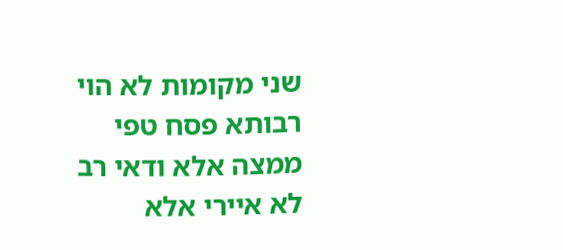שני מקומות לא הוי רבותא פסח טפי ממצה אלא ודאי רב לא איירי אלא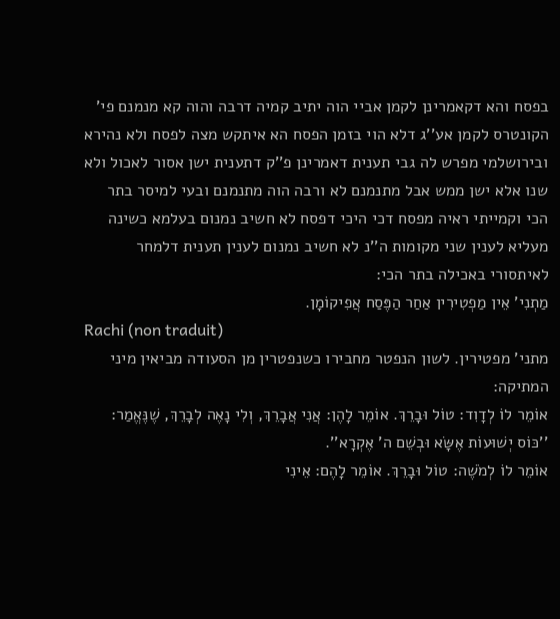בפסח והא דקאמרינן לקמן אביי הוה יתיב קמיה דרבה והוה קא מנמנם פי' הקונטרס לקמן אע''ג דלא הוי בזמן הפסח הא איתקש מצה לפסח ולא נהירא ובירושלמי מפרש לה גבי תענית דאמרינן פ''ק דתענית ישן אסור לאכול ולא שנו אלא ישן ממש אבל מתנמנם לא ורבה הוה מתנמנם ובעי למיסר בתר הכי וקמייתי ראיה מפסח דכי היכי דפסח לא חשיב נמנום בעלמא כשינה מעליא לענין שני מקומות ה''נ לא חשיב נמנום לענין תענית דלמחר לאיתסורי באכילה בתר הכי:
מַתְנִי' אֵין מַפְטִירִין אַחַר הַפֶּסַח אֲפִיקוֹמָן.
Rachi (non traduit)
מתני' מפטירין. לשון הנפטר מחבירו כשנפטרין מן הסעודה מביאין מיני המתיקה:
אוֹמֵר לוֹ לְדָוִד: טוֹל וּבָרֵךְ. אוֹמֵר לָהֶן: אֲנִי אֲבָרֵךְ, וְלִי נָאֶה לְבָרֵךְ, שֶׁנֶּאֱמַר: ''כּוֹס יְשׁוּעוֹת אֶשָּׂא וּבְשֵׁם ה' אֶקְרָא''.
אוֹמֵר לוֹ לְמֹשֶׁה: טוֹל וּבָרֵךְ. אוֹמֵר לָהֶם: אֵינִי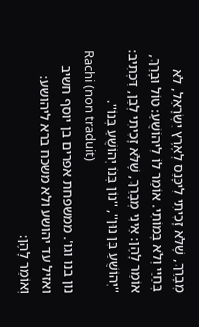מְבָרֵךְ, שֶׁלֹּא זָכִיתִי לִיכָּנֵס לְאֶרֶץ יִשְׂרָאֵל, לֹא בְּחַיַּי וְלֹא בְּמוֹתִי. אוֹמֵר לוֹ לִיהוֹשֻׁעַ: טוֹל וּבָרֵךְ, אוֹמֵר לָהֶן: אֵינִי מְבָרֵךְ, שֶׁלֹּא זָכִיתִי לְבֵן, דִּכְתִיב: ''יְהוֹשֻׁעַ בִּן נוּן'', ''נוֹן בְּנוֹ יְהוֹשֻׁעַ בְּנוֹ''.
Rachi (non traduit)
נון בנו וגו'. ממשפחת אפרים בן יוסף חשיב ואזיל עד יהושע ולא משכח ברא ליהושע:
וְאוֹמֵר לָהֶן: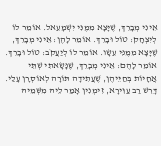אֵינִי מְבָרֵךְ, שֶׁיָּצָא מִמֶּנִּי יִשְׁמָעֵאל. אוֹמֵר לוֹ לְיִצְחָק: טוֹל וּבָרֵךְ. אוֹמֵר לָהֶן: אֵינִי מְבָרֵךְ, שֶׁיָּצָא מִמֶּנִּי עֵשָׂו. אוֹמֵר לוֹ לְיַעֲקֹב: טוֹל וּבָרֵךְ. אוֹמֵר לָהֶם: אֵינִי מְבָרֵךְ, שֶׁנָּשָׂאתִי שְׁתֵּי אֲחָיוֹת בְּחַיֵּיהֶן, שֶׁעֲתִידָה תּוֹרָה לְאוֹסְרָן עָלַי.
דָּרֵשׁ רַב עַוִּירָא, זִימְנִין אָמַר לֵיהּ מִשְּׁמֵיהּ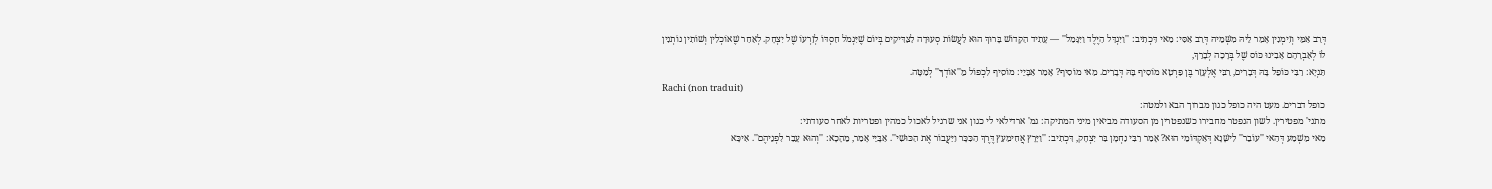דְּרַב אַמֵּי וְזִימְנִין אָמַר לֵיהּ מִשְּׁמֵיהּ דְּרַב אַסִּי: מַאי דִּכְתִיב: ''וַיִּגְדַּל הַיֶּלֶד וַיִּגָּמַל'' — עָתִיד הַקָּדוֹשׁ בָּרוּךְ הוּא לַעֲשׂוֹת סְעוּדָה לַצַּדִּיקִים בְּיוֹם שֶׁיִּגְמֹל חַסְדּוֹ לְזַרְעוֹ שֶׁל יִצְחָק. לְאַחַר שֶׁאוֹכְלִין וְשׁוֹתִין נוֹתְנִין לוֹ לְאַבְרָהָם אָבִינוּ כּוֹס שֶׁל בְּרָכָה לְבָרֵךְ,
תַּנְיָא: רַבִּי כּוֹפֵל בָּהּ דְּבָרִים, רַבִּי אֶלְעָזָר בֶּן פַּרְטָא מוֹסִיף בָּהּ דְּבָרִים. מַאי מוֹסִיף? אָמַר אַבָּיֵי: מוֹסִיף לִכְפּוֹל מֵ''אוֹדְךָ'' לְמַטָּה.
Rachi (non traduit)
כופל דברים. מעט היה כופל כגון מברוך הבא ולמטה:
מתני' מפטירין. לשון הנפטר מחבירו כשנפטרין מן הסעודה מביאין מיני המתיקה: גמ' ארדילאי לי כגון אני שרגיל לאכול כמהין ופטריות לאחר סעודתי:
מַאי מַשְׁמַע דְּהַאי ''עוֹבֵר'' לִישָּׁנָא דְּאַקְדּוֹמֵי הוּא? אָמַר רַבִּי נַחְמָן בַּר יִצְחָק, דִּכְתִיב: ''וַיָּרָץ אֲחִימַעַץ דֶּרֶךְ הַכִּכָּר וַיַּעֲבוֹר אֶת הַכּוּשִׁי''. אַבָּיֵי אָמַר, מֵהָכָא: ''וְהוּא עָבַר לִפְנֵיהֶם''. אִיכָּא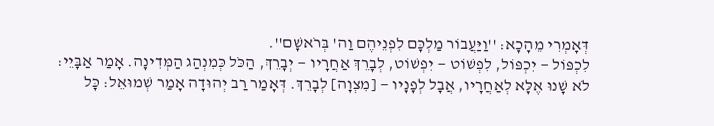דְּאָמְרִי מֵהָכָא: ''וַיַּעֲבוֹר מַלְכָּם לִפְנֵיהֶם וַה' בְּרֹאשָׁם''.
לִכְפּוֹל — יִכְפּוֹל, לִפְשׁוֹט — יִפְשׁוֹט, לְבָרֵךְ אַחֲרָיו — יְבָרֵךְ, הַכֹּל כְּמִנְהַג הַמְּדִינָה. אָמַר אַבָּיֵי: לֹא שָׁנוּ אֶלָּא לְאַחֲרָיו, אֲבָל לְפָנָיו — [מִצְוָה] לְבָרֵךְ. דְּאָמַר רַב יְהוּדָה אָמַר שְׁמוּאֵל: כָּל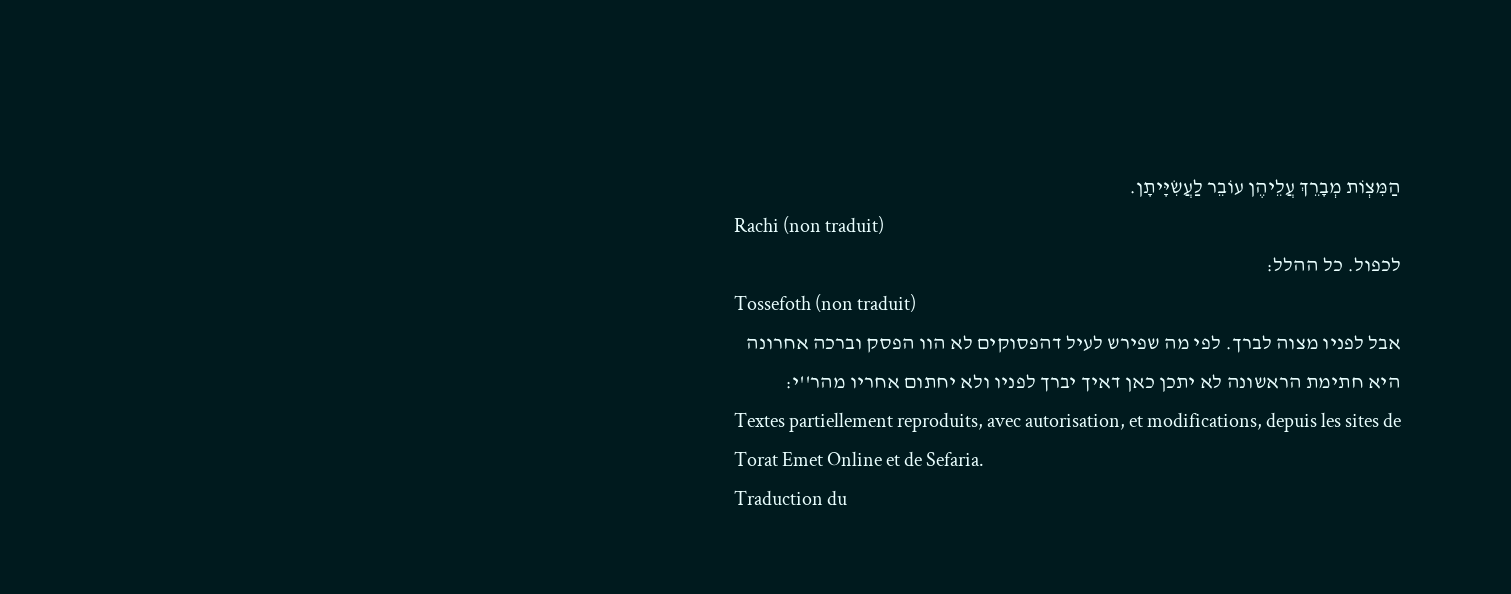הַמִּצְוֹת מְבָרֵךְ עֲלֵיהֶן עוֹבֵר לַעֲשִׂיָּיתָן.
Rachi (non traduit)
לכפול. כל ההלל:
Tossefoth (non traduit)
אבל לפניו מצוה לברך. לפי מה שפירש לעיל דהפסוקים לא הוו הפסק וברכה אחרונה היא חתימת הראשונה לא יתכן כאן דאיך יברך לפניו ולא יחתום אחריו מהר''י:
Textes partiellement reproduits, avec autorisation, et modifications, depuis les sites de Torat Emet Online et de Sefaria.
Traduction du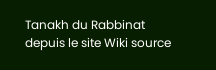Tanakh du Rabbinat depuis le site Wiki source